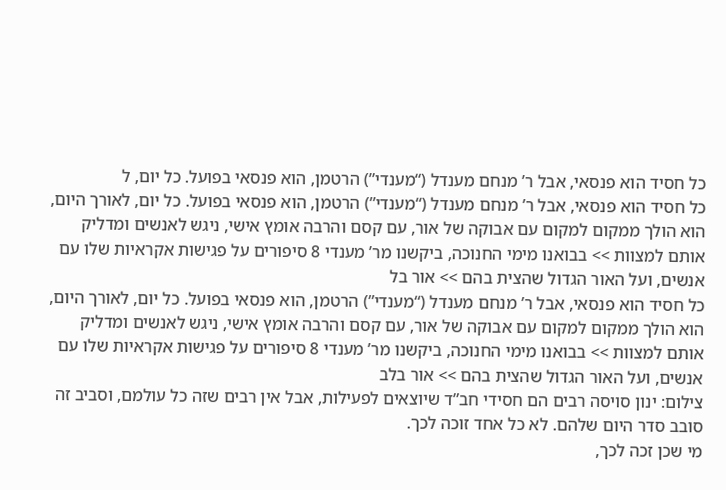כל חסיד הוא פנסאי, אבל ר’ מנחם מענדל (“מענדי”) הרטמן, הוא פנסאי בפועל. כל יום, ל
כל חסיד הוא פנסאי, אבל ר’ מנחם מענדל (“מענדי”) הרטמן, הוא פנסאי בפועל. כל יום, לאורך היום, הוא הולך ממקום למקום עם אבוקה של אור, עם קסם והרבה אומץ אישי, ניגש לאנשים ומדליק אותם למצוות >> בבואנו מימי החנוכה, ביקשנו מר’ מענדי 8 סיפורים על פגישות אקראיות שלו עם אנשים, ועל האור הגדול שהצית בהם >> אור בל
כל חסיד הוא פנסאי, אבל ר’ מנחם מענדל (“מענדי”) הרטמן, הוא פנסאי בפועל. כל יום, לאורך היום, הוא הולך ממקום למקום עם אבוקה של אור, עם קסם והרבה אומץ אישי, ניגש לאנשים ומדליק אותם למצוות >> בבואנו מימי החנוכה, ביקשנו מר’ מענדי 8 סיפורים על פגישות אקראיות שלו עם אנשים, ועל האור הגדול שהצית בהם >> אור בלב
צילום: ינון סויסה רבים הם חסידי חב”ד שיוצאים לפעילות, אבל אין רבים שזה כל עולמם, וסביב זה סובב סדר היום שלהם. לא כל אחד זוכה לכך.
מי שכן זכה לכך,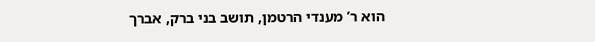הוא ר’ מענדי הרטמן, תושב בני ברק, אברך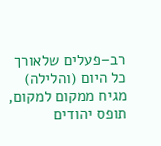רב–פעלים שלאורך כל היום (והלילה) מגיח ממקום למקום, תופס יהודים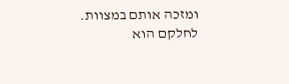ומזכה אותם במצוות. לחלקם הוא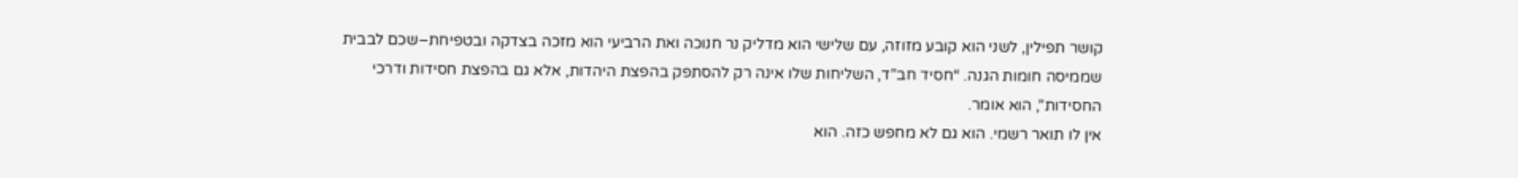קושר תפילין, לשני הוא קובע מזוזה, עם שלישי הוא מדליק נר חנוכה ואת הרביעי הוא מזכה בצדקה ובטפיחת–שכם לבבית שממיסה חומות הגנה. “חסיד חב”ד, השליחות שלו אינה רק להסתפק בהפצת היהדות, אלא גם בהפצת חסידות ודרכי החסידות”, הוא אומר.
אין לו תואר רשמי. הוא גם לא מחפש כזה. הוא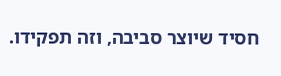חסיד שיוצר סביבה, וזה תפקידו.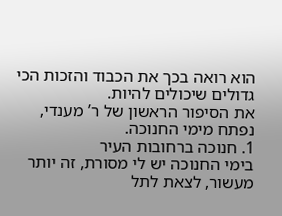הוא רואה בכך את הכבוד והזכות הכי גדולים שיכולים להיות.
את הסיפור הראשון של ר’ מענדי, נפתח מימי החנוכה.
1. חנוכה ברחובות העיר
בימי החנוכה יש לי מסורת, זה יותר מעשור, לצאת לתל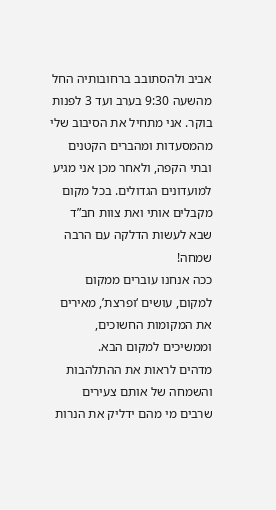אביב ולהסתובב ברחובותיה החל מהשעה 9:30 בערב ועד 3 לפנות בוקר. אני מתחיל את הסיבוב שלי מהמסעדות ומהברים הקטנים ובתי הקפה, ולאחר מכן אני מגיע למועדונים הגדולים. בכל מקום מקבלים אותי ואת צוות חב”ד שבא לעשות הדלקה עם הרבה שמחה!
ככה אנחנו עוברים ממקום למקום, עושים ‘ופרצת’, מאירים את המקומות החשוכים, וממשיכים למקום הבא.
מדהים לראות את ההתלהבות והשמחה של אותם צעירים שרבים מי מהם ידליק את הנרות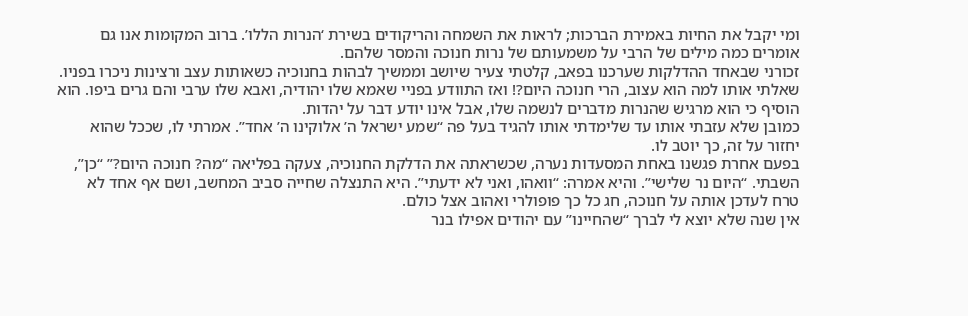ומי יקבל את החיות באמירת הברכות; לראות את השמחה והריקודים בשירת ‘הנרות הללו’. ברוב המקומות אנו גם אומרים כמה מילים של הרבי על משמעותם של נרות חנוכה והמסר שלהם.
זכורני שבאחד ההדלקות שערכנו בפאב, קלטתי צעיר שיושב וממשיך לבהות בחנוכיה כשאותות עצב ורצינות ניכרו בפניו. שאלתי אותו למה הוא עצוב, הרי חנוכה היום?! ואז התוודע בפניי שאמא שלו יהודיה, ואבא שלו ערבי והם גרים ביפו. הוא הוסיף כי הוא מרגיש שהנרות מדברים לנשמה שלו, אבל אינו יודע דבר על יהדות.
כמובן שלא עזבתי אותו עד שלימדתי אותו להגיד בעל פה “שמע ישראל ה’ אלוקינו ה’ אחד”. אמרתי לו, שככל שהוא יחזור על זה, כך יוטב לו.
בפעם אחרת פגשנו באחת המסעדות נערה, שכשראתה את הדלקת החנוכיה, צעקה בפליאה “מה? חנוכה היום?” “כן”, השבתי. “היום נר שלישי”. והיא אמרה: “וואהו, ואני לא ידעתי”. היא התנצלה שחייה סביב המחשב, ושם אף אחד לא טרח לעדכן אותה על חנוכה, חג כל כך פופולרי ואהוב אצל כולם.
אין שנה שלא יוצא לי לברך “שהחיינו” עם יהודים אפילו בנר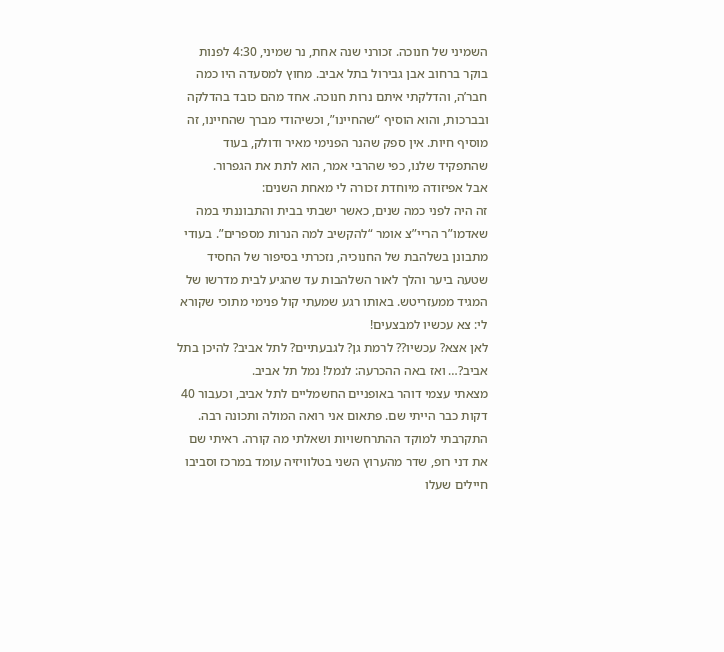השמיני של חנוכה. זכורני שנה אחת, נר שמיני, 4:30 לפנות בוקר ברחוב אבן גבירול בתל אביב. מחוץ למסעדה היו כמה חבר’ה, והדלקתי איתם נרות חנוכה. אחד מהם כובד בהדלקה ובברכות, והוא הוסיף “שהחיינו”, וכשיהודי מברך שהחיינו, זה מוסיף חיות. אין ספק שהנר הפנימי מאיר ודולק, בעוד שהתפקיד שלנו, כפי שהרבי אמר, הוא לתת את הגפרור.
אבל אפיזודה מיוחדת זכורה לי מאחת השנים:
זה היה לפני כמה שנים, כאשר ישבתי בבית והתבוננתי במה שאדמו”ר הריי”צ אומר “להקשיב למה הנרות מספרים”. בעודי מתבונן בשלהבת של החנוכיה, נזכרתי בסיפור של החסיד שטעה ביער והלך לאור השלהבות עד שהגיע לבית מדרשו של המגיד ממעזריטש. באותו רגע שמעתי קול פנימי מתוכי שקורא לי: צא עכשיו למבצעים!
לאן אצא? עכשיו?? לרמת גן? לגבעתיים? לתל אביב? להיכן בתל אביב?… ואז באה ההכרעה: לנמל! נמל תל אביב.
מצאתי עצמי דוהר באופניים החשמליים לתל אביב, וכעבור 40 דקות כבר הייתי שם. פתאום אני רואה המולה ותכונה רבה. התקרבתי למוקד ההתרחשויות ושאלתי מה קורה. ראיתי שם את דני רופ, שדר מהערוץ השני בטלוויזיה עומד במרכז וסביבו חיילים שעלו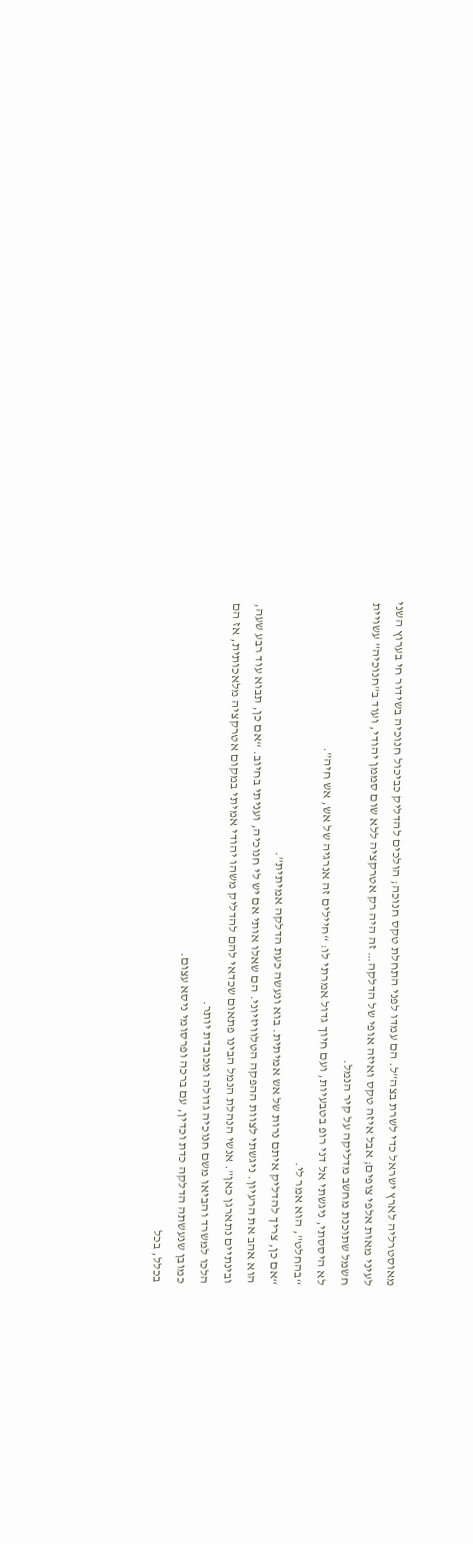מאוסטרליה לארץ ישראל כדי לשרת בצה”ל. הם עמדו לפני התחלת טקס חנוכה; הולכים להדליק כביכול חנוכיה בשידור חי בערוץ השני לעיני מאות אלפי צופים; אבל איזה טקס ואיזה אופי של הדלקה… זה היה רק אטרקציה ללא שום סממן יהודי, ועוד ב”חנוכיה” עשויית חשמל שתוכנת מחשב מדליקה על קיר הנמל.
לא היססתי, ניגשתי אל דני רופ בטבעיות, ועם חיוך גדול אמרתי לו: “חיילים זה אנרגיה של אש, אש חיה”.
“בהחלט”, הוא אמר לי.
“אם כן, צריך להדליק איתם נרות של אש אמיתית. בוא ונעשה כעת הדלקה אמיתית”.
הוא אהב את הרעיון. ניגשתי לצוות ההפקה הטלוויזיוני. הם שאלו אותי אם יש לי חנוכיה, ועניתי בחיוב. “אם כן, תבוא עוד רבע שעה, ובינתיים נתארגן כאן”. אנשי הנהלת הנמל הבינו פתאום שכדאי להם להדליק משהו יהודי אמיתי במקום אטרקציה מלאכותית, אז הם הלכו למשרד והביאו משם חנוכיה גדולה ומכובדת יותר.
כמובן שנעשתה הדלקה כדת וכדין, עם ברכה ופרסומי ניסא עצום.
בכלל, בכל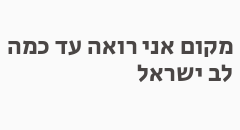מקום אני רואה עד כמה לב ישראל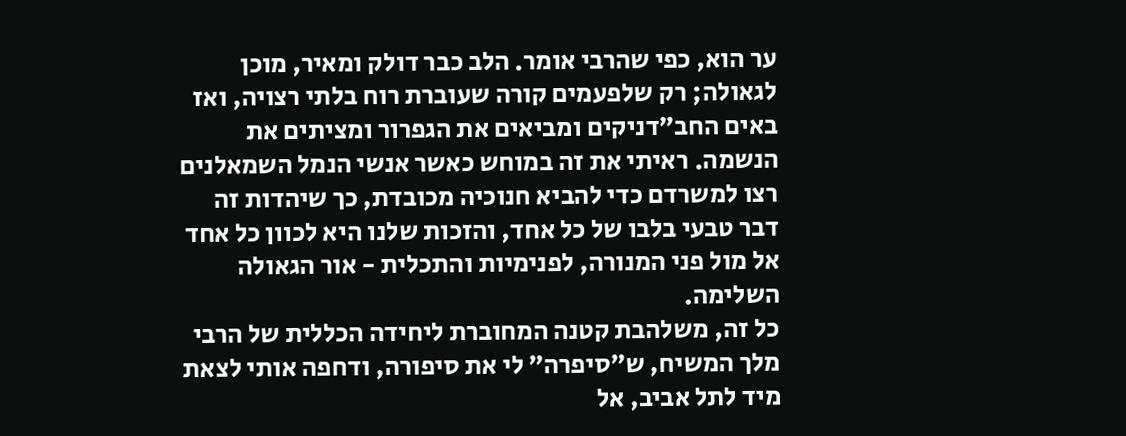ער הוא, כפי שהרבי אומר. הלב כבר דולק ומאיר, מוכן לגאולה; רק שלפעמים קורה שעוברת רוח בלתי רצויה, ואז באים החב”דניקים ומביאים את הגפרור ומציתים את הנשמה. ראיתי את זה במוחש כאשר אנשי הנמל השמאלנים רצו למשרדם כדי להביא חנוכיה מכובדת, כך שיהדות זה דבר טבעי בלבו של כל אחד, והזכות שלנו היא לכוון כל אחד אל מול פני המנורה, לפנימיות והתכלית - אור הגאולה השלימה.
כל זה, משלהבת קטנה המחוברת ליחידה הכללית של הרבי מלך המשיח, ש”סיפרה” לי את סיפורה, ודחפה אותי לצאת מיד לתל אביב, אל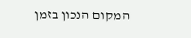המקום הנכון בזמן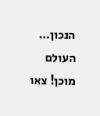הנכון…
העולם מוכן! צאו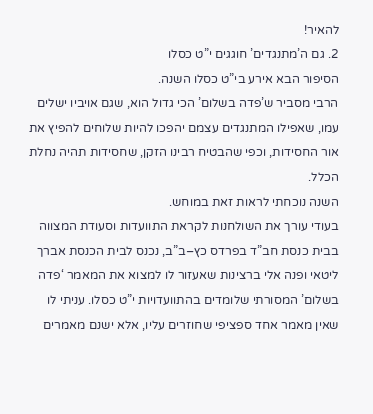להאיר!
2. גם ה’מתנגדים’ חוגגים י”ט כסלו
הסיפור הבא אירע בי”ט כסלו השנה.
הרבי מסביר ש’פדה בשלום’ הכי גדול הוא, שגם אויביו ישלים עמו, שאפילו המתנגדים עצמם יהפכו להיות שלוחים להפיץ את אור החסידות, וכפי שהבטיח רבינו הזקן, שחסידות תהיה נחלת הכלל.
השנה נוכחתי לראות זאת במוחש.
בעודי עורך את השולחנות לקראת התוועדות וסעודת המצווה בבית כנסת חב”ד בפרדס כץ–ב”ב, נכנס לבית הכנסת אברך ליטאי ופנה אלי ברצינות שאעזור לו למצוא את המאמר ‘פדה בשלום’ המסורתי שלומדים בהתוועדויות י”ט כסלו. עניתי לו שאין מאמר אחד ספציפי שחוזרים עליו, אלא ישנם מאמרים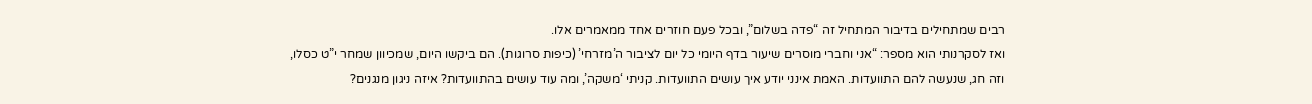רבים שמתחילים בדיבור המתחיל זה “פדה בשלום”, ובכל פעם חוזרים אחד ממאמרים אלו.
ואז לסקרנותי הוא מספר: “אני וחברי מוסרים שיעור בדף היומי כל יום לציבור ה’מזרחי’ (כיפות סרוגות). הם ביקשו היום, שמכיוון שמחר י”ט כסלו, וזה חג, שנעשה להם התוועדות. האמת אינני יודע איך עושים התוועדות. קניתי ‘משקה’, ומה עוד עושים בהתוועדות? איזה ניגון מנגנים?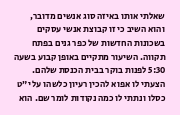שאלתי אותו באיזה סוג אנשים מדובר, והוא השיב כי זו קבוצת אנשי עסקים בשכונות החדשות של כפר גנים בפתח תקווה. השיעור מתקיים באופן קבוע בשעה 5:30 לפנות בוקר בבית הכנסת שלהם.
הצעתי לו אפוא להכין רעיון כלשהו על י”ט כסלו ונתתי לו כמה נקודות לומר שם. הוא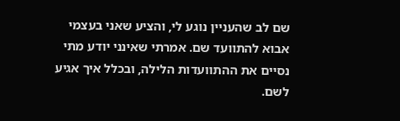שם לב שהעניין נוגע לי, והציע שאני בעצמי אבוא להתוועד שם. אמרתי שאינני יודע מתי נסיים את ההתוועדות הלילה, ובכלל איך אגיע לשם.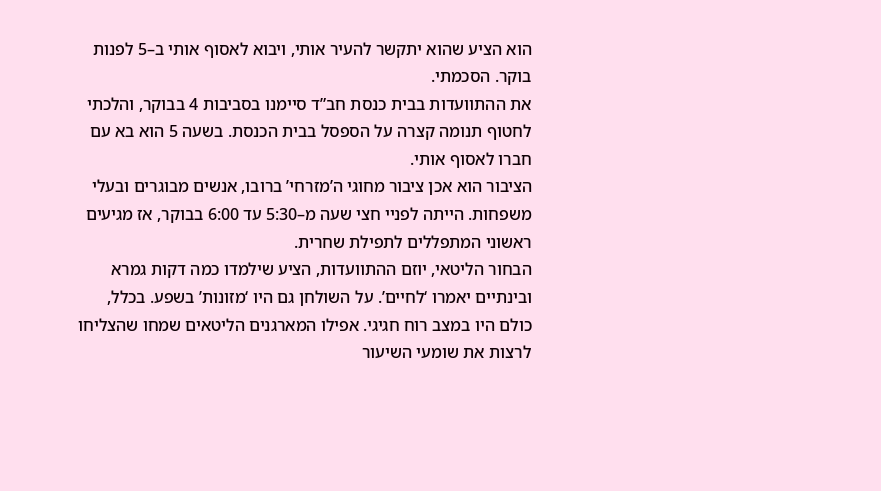הוא הציע שהוא יתקשר להעיר אותי, ויבוא לאסוף אותי ב–5 לפנות בוקר. הסכמתי.
את ההתוועדות בבית כנסת חב”ד סיימנו בסביבות 4 בבוקר, והלכתי לחטוף תנומה קצרה על הספסל בבית הכנסת. בשעה 5 הוא בא עם חברו לאסוף אותי.
הציבור הוא אכן ציבור מחוגי ה’מזרחי’ ברובו, אנשים מבוגרים ובעלי משפחות. הייתה לפניי חצי שעה מ–5:30 עד 6:00 בבוקר, אז מגיעים ראשוני המתפללים לתפילת שחרית.
הבחור הליטאי, יוזם ההתוועדות, הציע שילמדו כמה דקות גמרא ובינתיים יאמרו ‘לחיים’. על השולחן גם היו ‘מזונות’ בשפע. בכלל, כולם היו במצב רוח חגיגי. אפילו המארגנים הליטאים שמחו שהצליחו לרצות את שומעי השיעור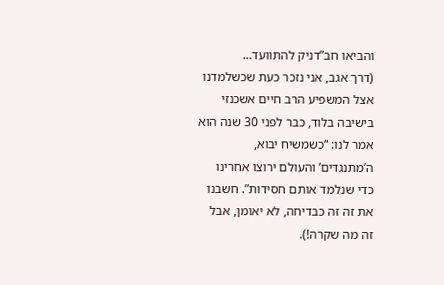והביאו חב”דניק להתוועד…
(דרך אגב, אני נזכר כעת שכשלמדנו אצל המשפיע הרב חיים אשכנזי בישיבה בלוד, כבר לפני 30 שנה הוא אמר לנו: “כשמשיח יבוא, ה’מתנגדים’ והעולם ירוצו אחרינו כדי שנלמד אותם חסידות”. חשבנו את זה זה כבדיחה, לא יאומן, אבל זה מה שקרה!).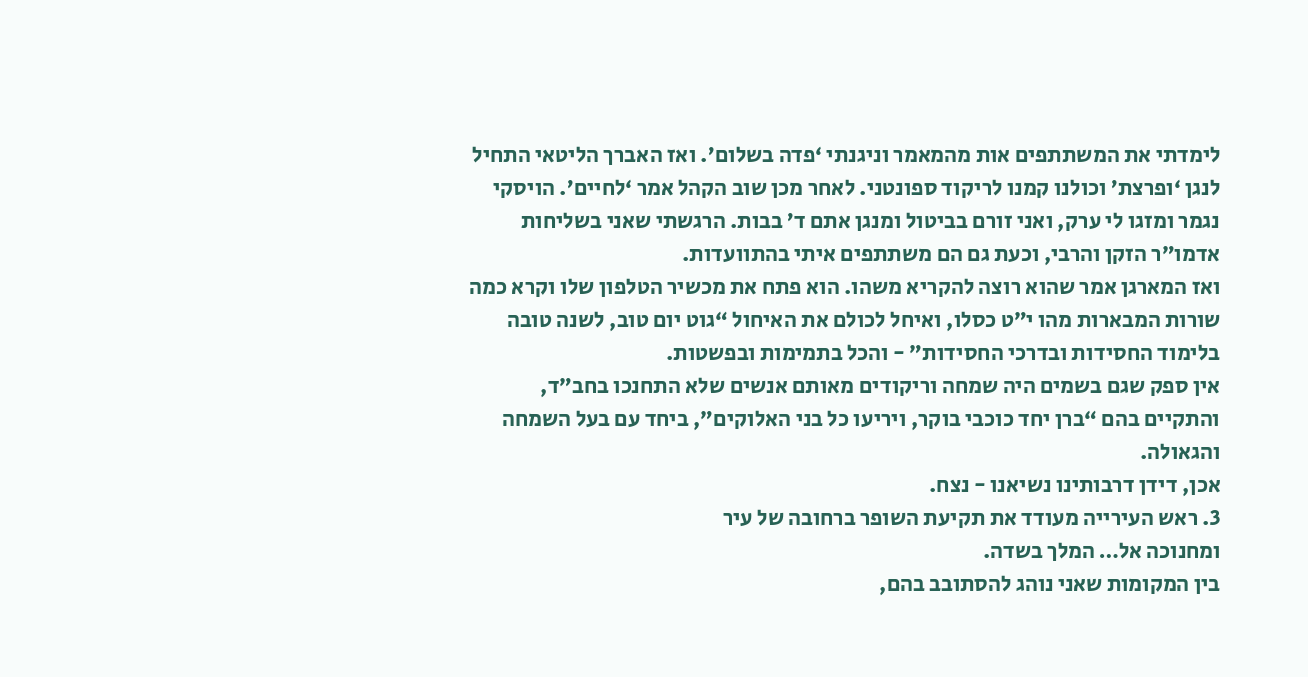לימדתי את המשתתפים אות מהמאמר וניגנתי ‘פדה בשלום’. ואז האברך הליטאי התחיל לנגן ‘ופרצת’ וכולנו קמנו לריקוד ספונטני. לאחר מכן שוב הקהל אמר ‘לחיים’. הויסקי נגמר ומזגו לי ערק, ואני זורם בביטול ומנגן אתם ד’ בבות. הרגשתי שאני בשליחות אדמו”ר הזקן והרבי, וכעת גם הם משתתפים איתי בהתוועדות.
ואז המארגן אמר שהוא רוצה להקריא משהו. הוא פתח את מכשיר הטלפון שלו וקרא כמה שורות המבארות מהו י”ט כסלו, ואיחל לכולם את האיחול “גוט יום טוב, לשנה טובה בלימוד החסידות ובדרכי החסידות” - והכל בתמימות ובפשטות.
אין ספק שגם בשמים היה שמחה וריקודים מאותם אנשים שלא התחנכו בחב”ד, והתקיים בהם “ברן יחד כוכבי בוקר, ויריעו כל בני האלוקים”, ביחד עם בעל השמחה והגאולה.
אכן, דידן דרבותינו נשיאנו - נצח.
3. ראש העירייה מעודד את תקיעת השופר ברחובה של עיר
ומחנוכה אל… המלך בשדה.
בין המקומות שאני נוהג להסתובב בהם,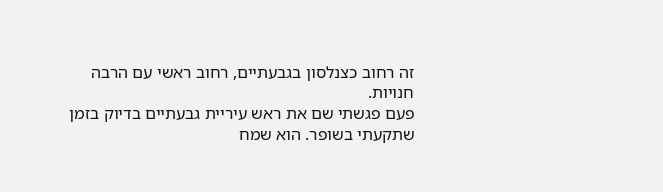זה רחוב כצנלסון בגבעתיים, רחוב ראשי עם הרבה חנויות.
פעם פגשתי שם את ראש עיריית גבעתיים בדיוק בזמן שתקעתי בשופר. הוא שמח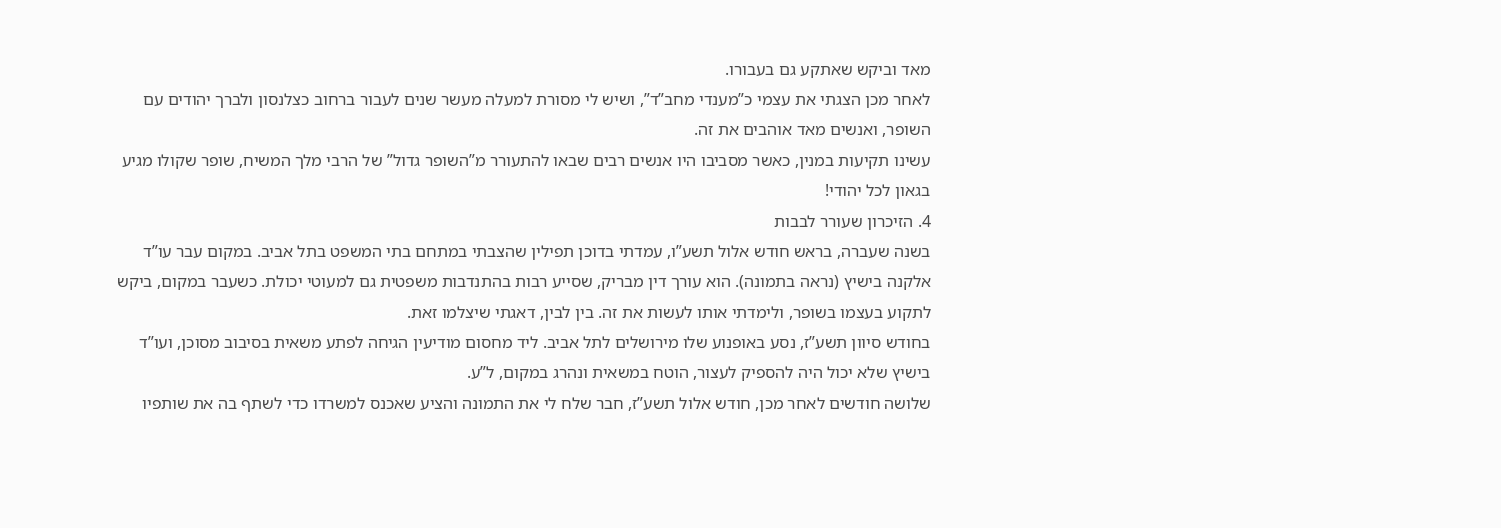מאד וביקש שאתקע גם בעבורו.
לאחר מכן הצגתי את עצמי כ”מענדי מחב”ד”, ושיש לי מסורת למעלה מעשר שנים לעבור ברחוב כצלנסון ולברך יהודים עם השופר, ואנשים מאד אוהבים את זה.
עשינו תקיעות במנין, כאשר מסביבו היו אנשים רבים שבאו להתעורר מ”השופר גדול” של הרבי מלך המשיח, שופר שקולו מגיע בגאון לכל יהודי!
4. הזיכרון שעורר לבבות
בשנה שעברה, בראש חודש אלול תשע”ו, עמדתי בדוכן תפילין שהצבתי במתחם בתי המשפט בתל אביב. במקום עבר עו”ד אלקנה בישיץ (נראה בתמונה). הוא עורך דין מבריק, שסייע רבות בהתנדבות משפטית גם למעוטי יכולת. כשעבר במקום, ביקש לתקוע בעצמו בשופר, ולימדתי אותו לעשות את זה. בין לבין, דאגתי שיצלמו זאת.
בחודש סיוון תשע”ז, נסע באופנוע שלו מירושלים לתל אביב. ליד מחסום מודיעין הגיחה לפתע משאית בסיבוב מסוכן, ועו”ד בישיץ שלא יכול היה להספיק לעצור, הוטח במשאית ונהרג במקום, ל”ע.
שלושה חודשים לאחר מכן, חודש אלול תשע”ז, חבר שלח לי את התמונה והציע שאכנס למשרדו כדי לשתף בה את שותפיו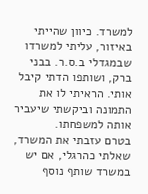למשרד. כיוון שהייתי באיזור, עליתי למשרדו שבמגדלי ב.ס.ר. בבני ברק, ושותפו הדתי קיבל אותי. הראיתי לו את התמונה וביקשתי שיעביר אותה למשפחתו.
בטרם עזבתי את המשרד, שאלתי כהרגלי, אם יש במשרד שותף נוסף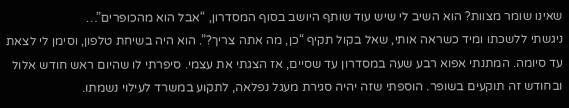שאינו שומר מצוות? הוא השיב לי שיש עוד שותף היושב בסוף המסדרון, “אבל הוא מהכופרים”…
ניגשתי ללשכתו ומיד כשראה אותי, שאל בקול תקיף “כן, מה אתה צריך?”. הוא היה בשיחת טלפון, וסימן לי לצאת עד סיומה. המתנתי אפוא רבע שעה במסדרון עד שסיים, אז הצגתי את עצמי. סיפרתי לו שהיום ראש חודש אלול ובחודש זה תוקעים בשופר. הוספתי שזה יהיה סגירת מעגל נפלאה, לתקוע במשרד לעילוי נשמתו.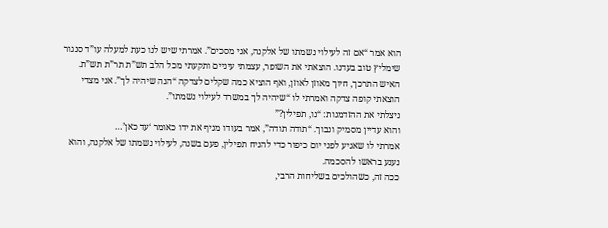הוא אמר “אם זה לעילוי נשמתו של אלקנה, אני מסכים”. אמרתי שיש לנו כעת למעלה עו”ד סנגור שימליץ טוב בעדנו. הוצאתי את השופר, עצמתי עיניים ותקעתי מכל הלב תש”ת תר”ת תש”ת. האיש התרכך, חיוך מאוזן לאוזן, ואף הוציא כמה שקלים לצדקה “הנה שיהיה לך”. אני מצדי הוצאתי קופה צדקה ואמרתי לו “שיהיה לך במשרד לעילוי נשמתו”.
ניצלתי את ההזדמנות: “נו, תפילין?”
והוא עדיין מסמיק ונבוך. “תודה תודה”, אמר בעודו מניף את ידו כאומר ‘עד כאן’…
אמרתי לו שאגיע לפני יום כיפור כדי להניח תפילין, פעם בשנה, לעילוי נשמתו של אלקנה, והוא נענע בראשו להסכמה.
ככה זה, כשהולכים בשליחות הרבי,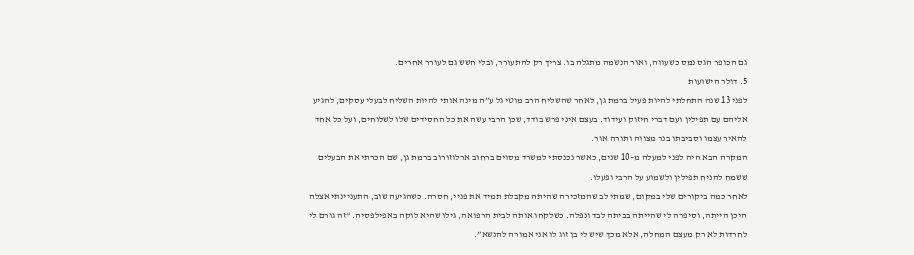גם הכופר הגס נמס כשעווה, ואור הנשמה מתגלה בו. צריך רק להתעורר, ובלי חשש גם לעורר אחרים.
5. דולר הישועות
לפני 13 שנה התחלתי להיות פעיל ברמת גן, לאחר שהשליח הרב מוטי גל ע”ה מינה אותי להיות השליח לבעלי עסקים, להגיע אליהם עם תפילין ועם דברי חיזוק ועידוד. בעצם איני פרש בודד, שכן הרבי עשה את כל החסידים שלו לשלוחים, ועל כל אחד להאיר עצמו וסביבתו בנר מצווה ותורה אור.
המקרה הבא היה לפני למעלה מ–10 שנים, כאשר נכנסתי למשרד מסוים ברחוב ארלוזורוב ברמת גן, שם הכרתי את הבעלים ששמח להניח תפילין ולשמוע על הרבי ופעלו.
לאחר כמה ביקורים שלי במקום, שמתי לב שהמזכירה שהיתה מקבלת תמיד את פניי, חסרה. כשהגיעה שוב, התעניינתי אצלה היכן הייתה, וסיפרה לי שהייתה בביתה לבד ונפלה. כשלקחו אותה לבית הרפואה, גילו שהיא לוקה באפילפסיה. “זה גורם לי לחרדות לא רק מעצם המחלה, אלא מכך שיש לי בן זוג לו אני אמורה להנשא”.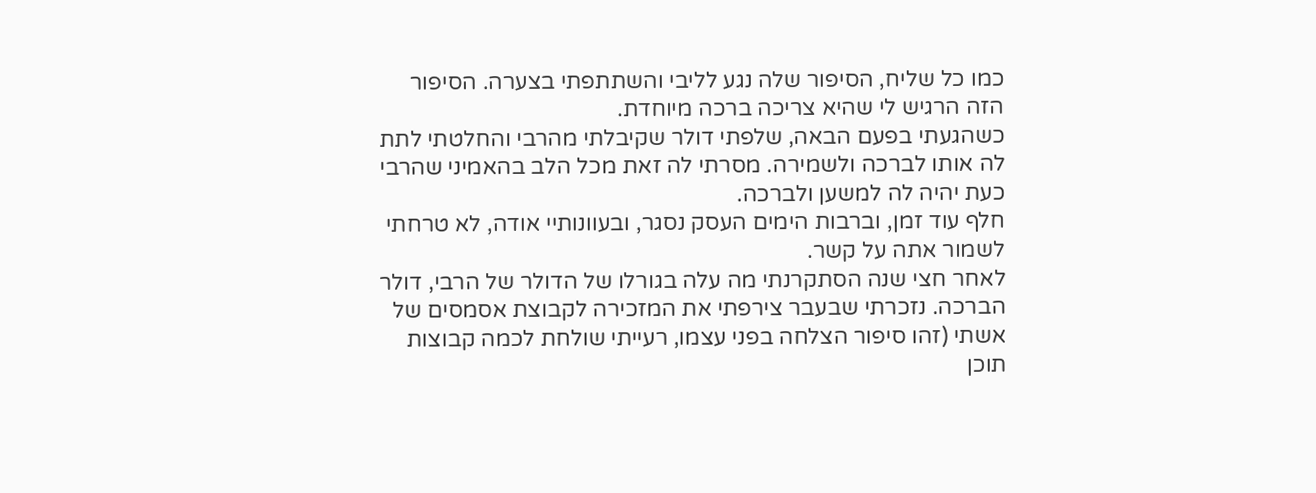כמו כל שליח, הסיפור שלה נגע לליבי והשתתפתי בצערה. הסיפור הזה הרגיש לי שהיא צריכה ברכה מיוחדת.
כשהגעתי בפעם הבאה, שלפתי דולר שקיבלתי מהרבי והחלטתי לתת לה אותו לברכה ולשמירה. מסרתי לה זאת מכל הלב בהאמיני שהרבי כעת יהיה לה למשען ולברכה.
חלף עוד זמן, וברבות הימים העסק נסגר, ובעוונותיי אודה, לא טרחתי לשמור אתה על קשר.
לאחר חצי שנה הסתקרנתי מה עלה בגורלו של הדולר של הרבי, דולר הברכה. נזכרתי שבעבר צירפתי את המזכירה לקבוצת אסמסים של אשתי (זהו סיפור הצלחה בפני עצמו, רעייתי שולחת לכמה קבוצות תוכן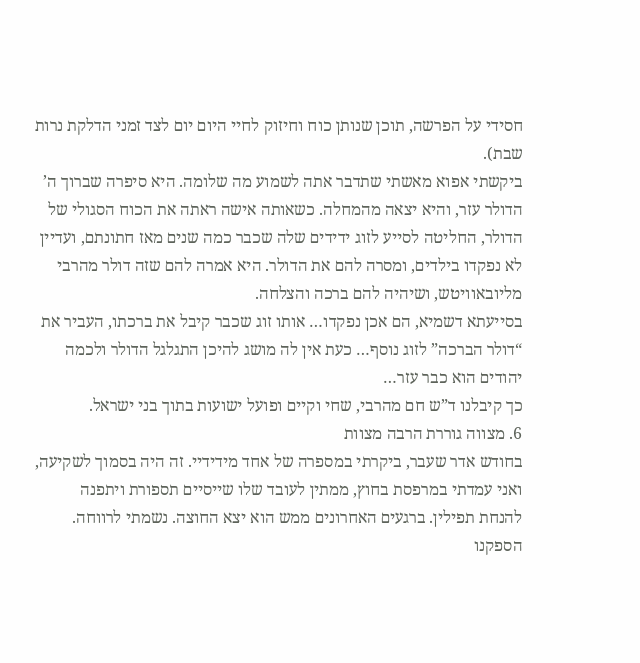חסידי על הפרשה, תוכן שנותן כוח וחיזוק לחיי היום יום לצד זמני הדלקת נרות שבת).
ביקשתי אפוא מאשתי שתדבר אתה לשמוע מה שלומה. היא סיפרה שברוך ה’ הדולר עזר, והיא יצאה מהמחלה. כשאותה אישה ראתה את הכוח הסגולי של הדולר, החליטה לסייע לזוג ידידים שלה שכבר כמה שנים מאז חתונתם, ועדיין לא נפקדו בילדים, ומסרה להם את הדולר. היא אמרה להם שזה דולר מהרבי מליובאוויטש, ושיהיה להם ברכה והצלחה.
בסייעתא דשמיא, הם אכן נפקדו… אותו זוג שכבר קיבל את ברכתו, העביר את “דולר הברכה” לזוג נוסף… כעת אין לה מושג להיכן התגלגל הדולר ולכמה יהודים הוא כבר עזר…
כך קיבלנו ד”ש חם מהרבי, שחי וקיים ופועל ישועות בתוך בני ישראל.
6. מצווה גוררת הרבה מצוות
בחודש אדר שעבר, ביקרתי במספרה של אחד מידידיי. זה היה בסמוך לשקיעה, ואני עמדתי במרפסת בחוץ, ממתין לעובד שלו שייסיים תספורת ויתפנה להנחת תפילין. ברגעים האחרונים ממש הוא יצא החוצה. נשמתי לרווחה. הספקנו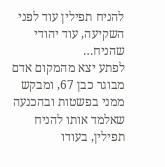להניח תפילין עוד לפני השקיעה, עוד יהודי שהניח…
לפתע יצא מהמקום אדם מבוגר כבן 67, ומבקש ממני בפשטות ובהכנעה שאלמד אותו להניח תפילין, בעודו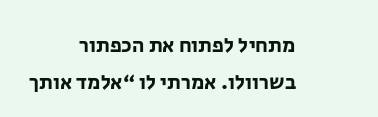מתחיל לפתוח את הכפתור בשרוולו. אמרתי לו “אלמד אותך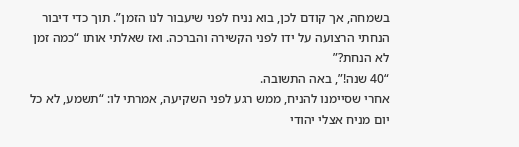בשמחה, אך קודם לכן, בוא נניח לפני שיעבור לנו הזמן”. תוך כדי דיבור הנחתי הרצועה על ידו לפני הקשירה והברכה. ואז שאלתי אותו “כמה זמן לא הנחת?”
“40 שנה!”, באה התשובה.
אחרי שסיימנו להניח, ממש רגע לפני השקיעה, אמרתי לו: “תשמע, לא כל יום מניח אצלי יהודי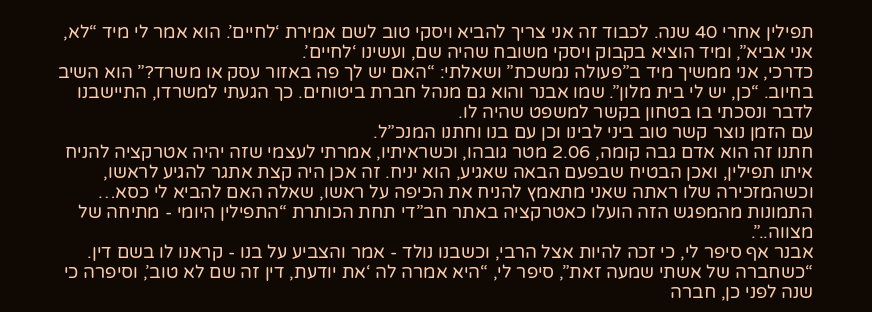תפילין אחרי 40 שנה. לכבוד זה אני צריך להביא ויסקי טוב לשם אמירת ‘לחיים’. הוא אמר לי מיד “לא, אני אביא”, ומיד הוציא בקבוק ויסקי משובח שהיה שם, ועשינו ‘לחיים’.
כדרכי, אני ממשיך מיד ב”פעולה נמשכת” ושאלתי: “האם יש לך פה באזור עסק או משרד?” הוא השיב בחיוב. “כן, יש לי בית מלון”. שמו אבנר והוא גם מנהל חברת ביטוחים. כך הגעתי למשרדו, התיישבנו לדבר ונסכתי בו בטחון בקשר למשפט שהיה לו.
עם הזמן נוצר קשר טוב ביני לבינו וכן עם בנו וחתנו המנכ”ל.
חתנו זה הוא אדם גבה קומה, 2.06 מטר גובהו, וכשראיתיו, אמרתי לעצמי שזה יהיה אטרקציה להניח איתו תפילין, ואכן הבטיח שבפעם הבאה שאגיע, הוא יניח. זה אכן היה קצת אתגר להגיע לראשו, וכשהמזכירה שלו ראתה שאני מתאמץ להניח את הכיפה על ראשו, שאלה האם להביא לי כסא…
התמונות מהמפגש הזה הועלו כאטרקציה באתר חב”די תחת הכותרת “התפילין היומי - מתיחה של מצווה..”.
אבנר אף סיפר לי, כי זכה להיות אצל הרבי, וכשבנו נולד - אמר והצביע על בנו - קראנו לו בשם דין. “כשחברה של אשתי שמעה זאת”, סיפר לי, “היא אמרה לה ‘את יודעת, דין זה שם לא טוב’, וסיפרה כי שנה לפני כן, חברה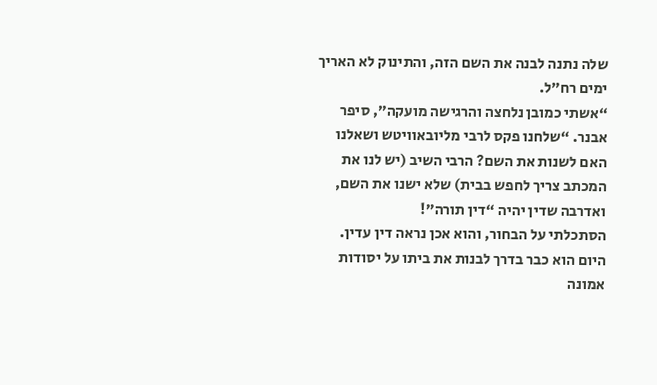שלה נתנה לבנה את השם הזה, והתינוק לא האריך ימים רח”ל.
“אשתי כמובן נלחצה והרגישה מועקה”, סיפר אבנר. “שלחנו פקס לרבי מליובאוויטש ושאלנו האם לשנות את השם? הרבי השיב (יש לנו את המכתב צריך לחפש בבית) שלא ישנו את השם, ואדרבה שדין יהיה “דין תורה”!
הסתכלתי על הבחור, והוא אכן נראה דין עדין.
היום הוא כבר בדרך לבנות את ביתו על יסודות אמונה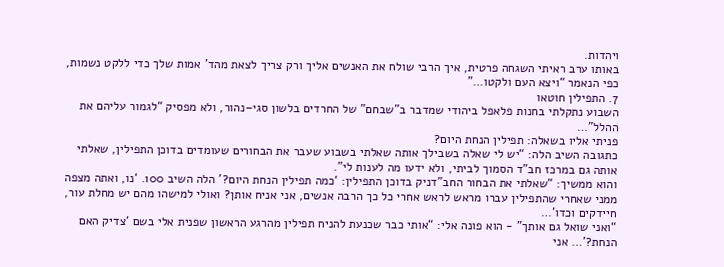ויהדות.
באותו ערב ראיתי השגחה פרטית, איך הרבי שולח את האנשים אליך ורק צריך לצאת מהד’ אמות שלך כדי ללקט נשמות, כפי הנאמר “ויצא העם ולקטו…”
7. התפילין חוטאו
השבוע נתקלתי בחנות פלאפל ביהודי שמדבר ב”שבחם” של החרדים בלשון סגי–נהור, ולא מפסיק “לגמור עליהם את ההלל”…
פניתי אליו בשאלה: תפילין הנחת היום?
כתגובה השיב הלה: “יש לי שאלה בשבילך אותה שאלתי בשבוע שעבר את הבחורים שעומדים בדוכן התפילין, שאלתי אותה גם במרכז חב”ד הסמוך לביתי, ולא ידעו מה לענות לי”.
והוא ממשיך: “שאלתי את הבחור החב”דניק בדוכן התפילין: ‘כמה תפילין הנחת היום?’ הלה השיב 100. ‘נו, ואתה מצפה ממני שאחרי שהתפילין עברו מראש לראש אחרי כל כך הרבה אנשים, אני אניח אותן? ואולי למישהו מהם יש מחלת עור, חיידקים וכדו’…
“ואני שואל גם אותך” - הוא פונה אלי: “אותי כבר שכנעת להניח תפילין מהרגע הראשון שפנית אלי בשם ‘צדיק האם הנחת?’… אני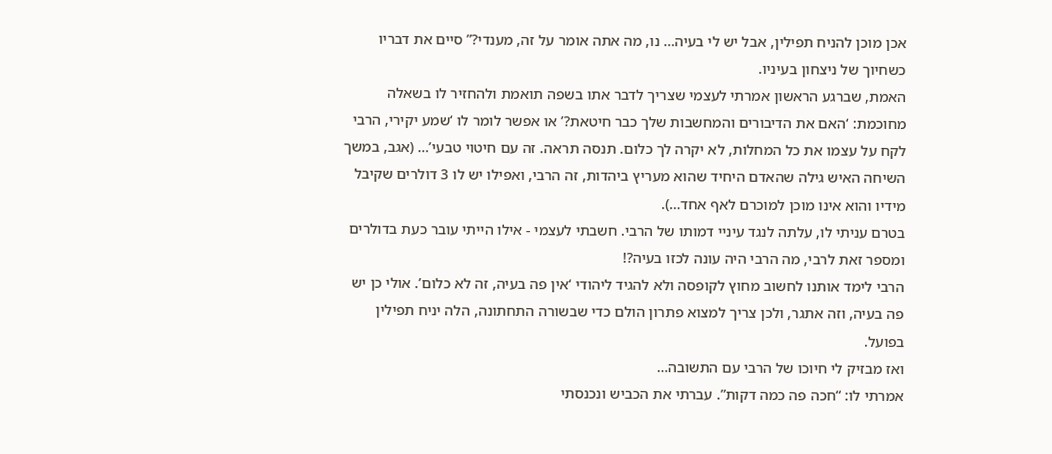אכן מוכן להניח תפילין, אבל יש לי בעיה… נו, מה אתה אומר על זה, מענדי?” סיים את דבריו כשחיוך של ניצחון בעיניו.
האמת, שברגע הראשון אמרתי לעצמי שצריך לדבר אתו בשפה תואמת ולהחזיר לו בשאלה מחוכמת: ‘האם את הדיבורים והמחשבות שלך כבר חיטאת?’ או אפשר לומר לו ‘שמע יקירי, הרבי לקח על עצמו את כל המחלות, לא יקרה לך כלום. תנסה תראה. זה עם חיטוי טבעי’… (אגב, במשך השיחה האיש גילה שהאדם היחיד שהוא מעריץ ביהדות, זה הרבי, ואפילו יש לו 3 דולרים שקיבל מידיו והוא אינו מוכן למוכרם לאף אחד…).
בטרם עניתי לו, עלתה לנגד עיניי דמותו של הרבי. חשבתי לעצמי - אילו הייתי עובר כעת בדולרים ומספר זאת לרבי, מה הרבי היה עונה לכזו בעיה?!
הרבי לימד אותנו לחשוב מחוץ לקופסה ולא להגיד ליהודי ‘אין פה בעיה, זה לא כלום’. אולי כן יש פה בעיה, וזה אתגר, ולכן צריך למצוא פתרון הולם כדי שבשורה התחתונה, הלה יניח תפילין בפועל.
ואז מבזיק לי חיוכו של הרבי עם התשובה…
אמרתי לו: “חכה פה כמה דקות”. עברתי את הכביש ונכנסתי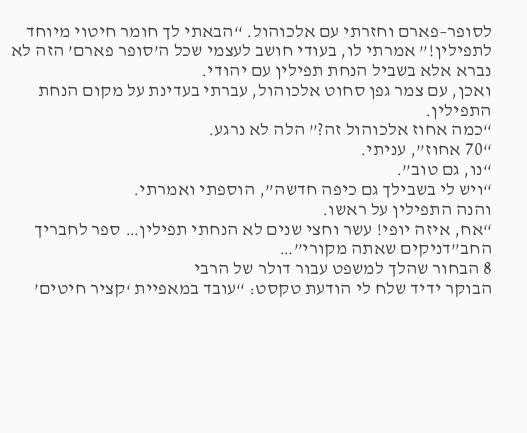לסופר–פארם וחזרתי עם אלכוהול. “הבאתי לך חומר חיטוי מיוחד לתפילין!” אמרתי לו, בעודי חושב לעצמי שכל ה’סופר פארם’ הזה לא נברא אלא בשביל הנחת תפילין עם יהודי.
ואכן, עם צמר גפן סחוט אלכוהול, עברתי בעדינת על מקום הנחת התפילין.
“כמה אחוז אלכוהול זה?” הלה לא נרגע.
“70 אחוז”, עניתי.
“נו, גם טוב”.
“ויש לי בשבילך גם כיפה חדשה”, הוספתי ואמרתי.
והנה התפילין על ראשו.
“אח, איזה יופי! עשר וחצי שנים לא הנחתי תפילין… ספר לחבריך החב”דניקים שאתה מקורי”…
8 הבחור שהלך למשפט עבור דולר של הרבי
הבוקר ידיד שלח לי הודעת טקסט: “עובד במאפיית ‘קציר חיטים’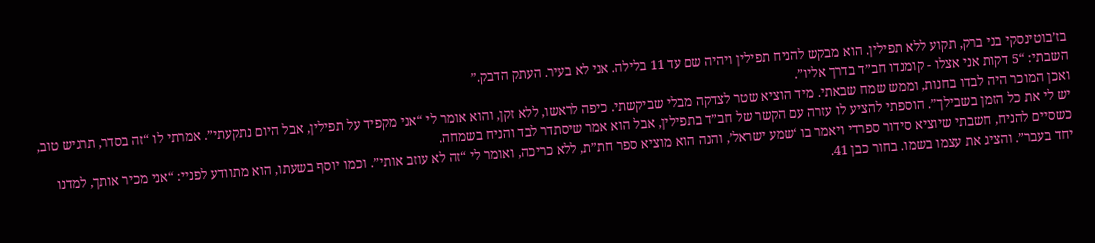בז’בוטינסקי בני ברק, תקוע ללא תפילין. הוא מבקש להניח תפילין ויהיה שם עד 11 בלילה. אני לא בעיר. העתק הדבק.”
השבתי: “5 דקות אני אצלו - קומנדו חב”ד בדרך אליו”.
ואכן המוכר היה לבדו בחנות, וממש שמח שבאתי. מיד הוציא שטר לצדקה מבלי שביקשתי. כיפה לראשו, ללא זקן, והוא אומר לי “אני מקפיד על תפילין, אבל היום נתקעתי”. אמרתי לו “זה בסדר, תרגיש טוב, יש לי את כל הזמן בשבילך”. הוספתי להציע לו עזרה עם הקשר של חב”ד בתפילין, אבל הוא אמר שיסתדר לבד והניח בשמחה.
כשסיים להניח, חשבתי שיוציא סידור ספרדי ויאמר בו ‘שמע ישראל’, והנה הוא מוציא ספר חת”ת, ללא כריכה, ואומר לי “זה לא עוזב אותי”. וכמו יוסף בשעתו, הוא מתוודע לפניי: “אני מכיר אותך, למדנו יחד בעבר”. והציג את עצמו בשמו. בחור כבן 41.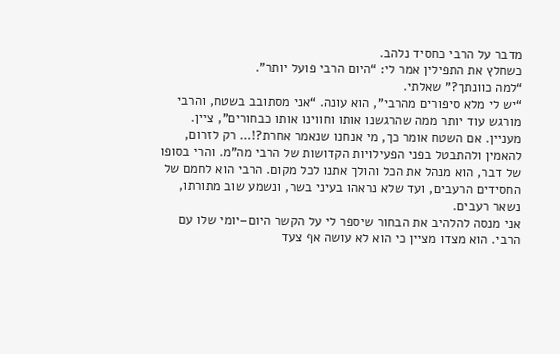מדבר על הרבי כחסיד נלהב.
כשחלץ את התפילין אמר לי: “היום הרבי פועל יותר”.
“למה כוונתך?” שאלתי.
“יש לי מלא סיפורים מהרבי”, הוא עונה. “אני מסתובב בשטח, והרבי מורגש עוד יותר ממה שהרגשנו אותו וחווינו אותו כבחורים”, ציין.
מעניין. אם השטח אומר כך, מי אנחנו שנאמר אחרת?!… רק לזרום, להאמין ולהתבטל בפני הפעילויות הקדושות של הרבי מה”מ. והרי בסופו של דבר, הוא מנהל את הכל והולך אתנו לכל מקום. הרבי הוא לחמם של החסידים הרעבים, ועד שלא נראהו בעיני בשר, ונשמע שוב מתורתו, נשאר רעבים.
אני מנסה להלהיב את הבחור שיספר לי על הקשר היום–יומי שלו עם הרבי. הוא מצדו מציין כי הוא לא עושה אף צעד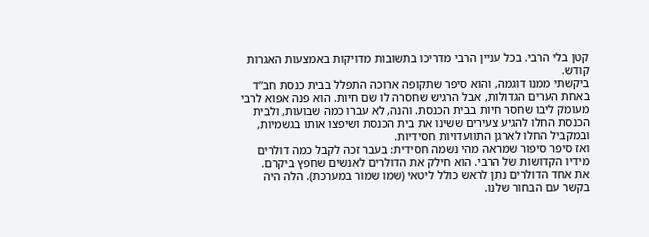קטן בלי הרבי. בכל עניין הרבי מדריכו בתשובות מדויקות באמצעות האגרות קודש.
ביקשתי ממנו דוגמה, והוא סיפר שתקופה ארוכה התפלל בבית כנסת חב”ד באחת הערים הגדולות, אבל הרגיש שחסרה לו שם חיות. הוא פנה אפוא לרבי מעומק ליבו שחסר חיות בבית הכנסת. והנה, לא עברו כמה שבועות, ולבית הכנסת החלו להגיע צעירים ששינו את בית הכנסת ושיפצו אותו בגשמיות, ובמקביל החלו לארגן התוועדויות חסידיות.
ואז סיפר סיפור שמראה מהי נשמה חסידית: בעבר זכה לקבל כמה דולרים מידיו הקדושות של הרבי. הוא חילק את הדולרים לאנשים שחפץ ביקרם.
את אחד הדולרים נתן לראש כולל ליטאי (שמו שמור במערכת). הלה היה בקשר עם הבחור שלנו.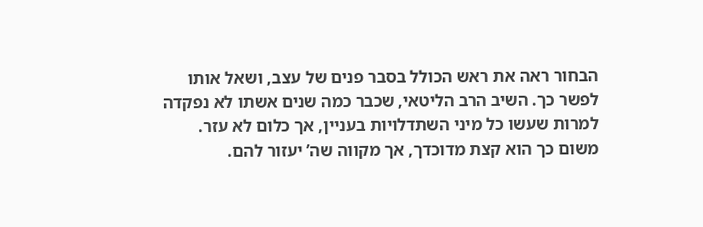הבחור ראה את ראש הכולל בסבר פנים של עצב, ושאל אותו לפשר כך. השיב הרב הליטאי, שכבר כמה שנים אשתו לא נפקדה למרות שעשו כל מיני השתדלויות בעניין, אך כלום לא עזר. משום כך הוא קצת מדוכדך, אך מקווה שה’ יעזור להם.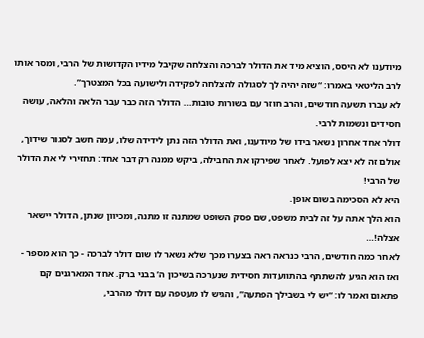מיודענו לא היסס, הוציא מיד את הדולר לברכה והצלחה שקיבל מידיו הקדושות של הרבי, ומסר אותו לרב הליטאי באמרו: “שזה יהיה לך לסגולה להצלחה לפקידה ולישועה בכל המצטרך”.
לא עברו תשעה חודשים, והרב חוזר עם בשורות טובות… הדולר הזה כבר עבר הלאה והלאה, עושה חסידים ונשמות לרבי.
דולר אחד אחרון נשאר בידו של מיודענו, ואת הדולר הזה נתן לידידה שלו, עמה חשב לסגור שידוך, אולם זה לא יצא לפועל. לאחר שפירקו את החבילה, ביקש ממנה רק דבר אחד: תחזירי לי את הדולר של הרבי!
היא לא הסכימה בשום אופן.
הוא הלך אתה על זה לבית משפט, שם פסק השופט שמתנה זו מתנה, ומכיוון שנתן, הדולר יישאר אצלה!…
לאחר כמה חודשים, הרבי כנראה ראה בצערו מכך שלא נשאר לו שום דולר לברכה - כך הוא מספר - ואז הוא הגיע להשתתף בהתוועדות חסידית שנערכה בשיכון ה’ בבני ברק. אחד המארגנים קם פתאום ואמר לו: “יש לי בשבילך הפתעה”, והגיש לו מעטפה עם דולר מהרבי,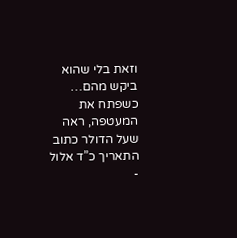וזאת בלי שהוא ביקש מהם…
כשפתח את המעטפה, ראה שעל הדולר כתוב התאריך כ”ד אלול -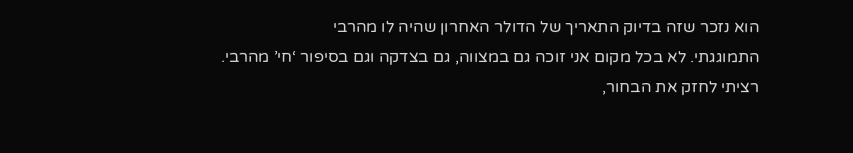הוא נזכר שזה בדיוק התאריך של הדולר האחרון שהיה לו מהרבי
התמוגגתי. לא בכל מקום אני זוכה גם במצווה, גם בצדקה וגם בסיפור ‘חי’ מהרבי.
רציתי לחזק את הבחור,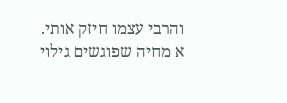והרבי עצמו חיזק אותי.
א מחיה שפוגשים גילוי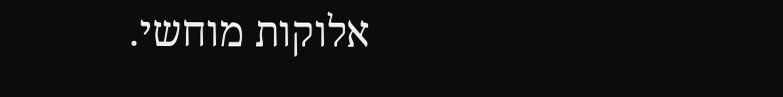אלוקות מוחשי.